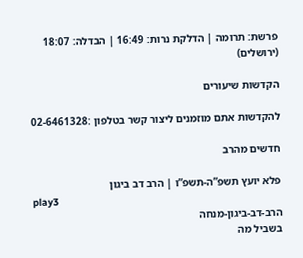פרשת: תרומה | הדלקת נרות: 16:49 | הבדלה: 18:07 (ירושלים)

הקדשות שיעורים

להקדשות אתם מוזמנים ליצור קשר בטלפון :02-6461328

חדשים מהרב

פלא יועץ תשפ”ה-תשפ”ו | הרב דב ביגון
play3
הרב-דב-ביגון-מנחה
בשביל מה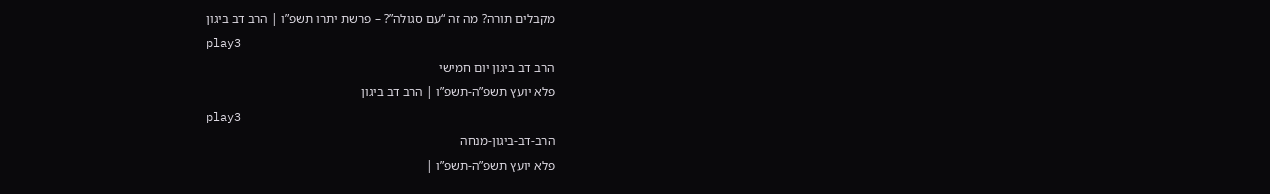מקבלים תורה? מה זה “עם סגולה”? – פרשת יתרו תשפ”ו | הרב דב ביגון
play3
הרב דב ביגון יום חמישי
פלא יועץ תשפ”ה-תשפ”ו | הרב דב ביגון
play3
הרב-דב-ביגון-מנחה
פלא יועץ תשפ”ה-תשפ”ו |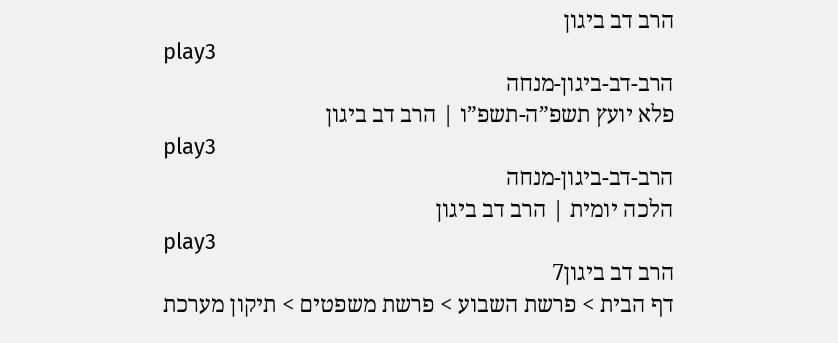הרב דב ביגון
play3
הרב-דב-ביגון-מנחה
פלא יועץ תשפ”ה-תשפ”ו | הרב דב ביגון
play3
הרב-דב-ביגון-מנחה
הלכה יומית | הרב דב ביגון
play3
הרב דב ביגון7
דף הבית > פרשת השבוע > פרשת משפטים > תיקון מערכת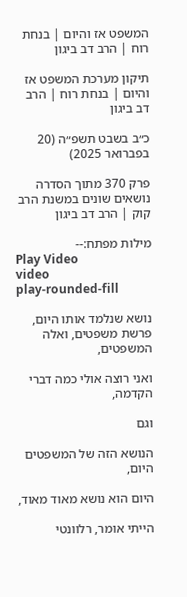המשפט אז והיום | בנחת רוח | הרב דב ביגון

תיקון מערכת המשפט אז והיום | בנחת רוח | הרב דב ביגון

כ״ב בשבט תשפ״ה (20 בפברואר 2025)

פרק 370 מתוך הסדרה נושאים שונים במשנת הרב קוק | הרב דב ביגון

מילות מפתח:--
Play Video
video
play-rounded-fill

נושא שנלמד אותו היום,
פרשת משפטים, ואלה המשפטים,

ואני רוצה אולי כמה דברי הקדמה,

וגם

הנושא הזה של המשפטים היום,

היום הוא נושא מאוד מאוד,

הייתי אומר, רלוונטי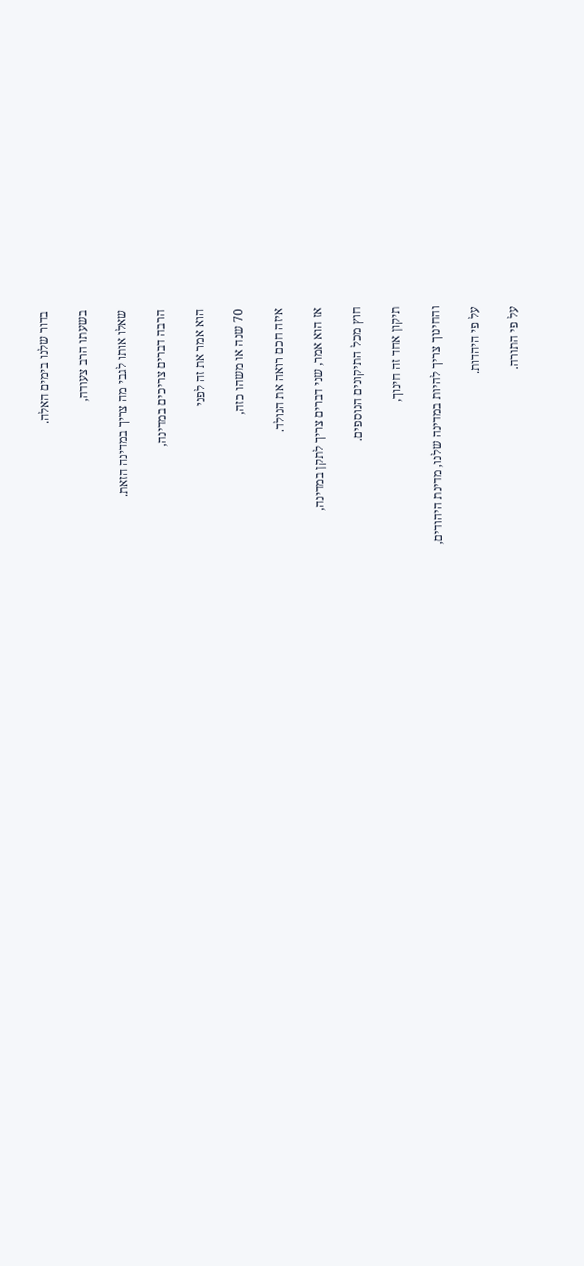בדור שלנו בימים האלה.

בשעתו הרב צעודה,

שאלו אותו לגבי מה צריך במדינה הזאת.

הרבה דברים צריכים במדינה,

הוא אמר את זה לפני

70 שנה או משהו כזה,

איזה חכם רואה את הנולד.

אז הוא אמר, שני דברים צריך לתקן במדינה,

חוץ מכל התיקונים הנוספים.

תיקון אחד זה חינוך,

והחינוך צריך להיות במדינה שלנו, מדינת היהודים,

על פי היהדות.

על פי התורה.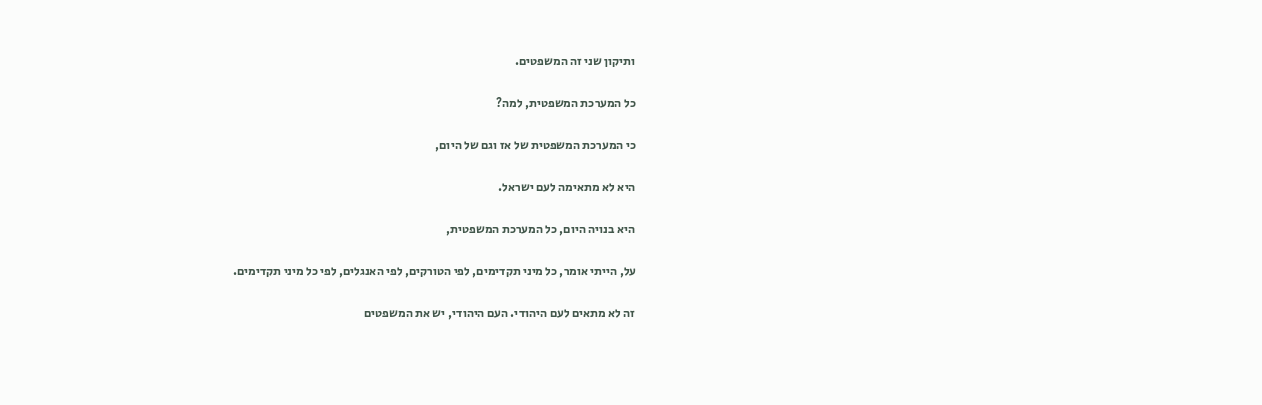ותיקון שני זה המשפטים.

כל המערכת המשפטית, למה?

כי המערכת המשפטית של אז וגם של היום,

היא לא מתאימה לעם ישראל.

היא בנויה היום, כל המערכת המשפטית,

על, הייתי אומר, כל מיני תקדימים, לפי הטורקים, לפי האנגלים, לפי כל מיני תקדימים.

זה לא מתאים לעם היהודי. העם היהודי, יש את המשפטים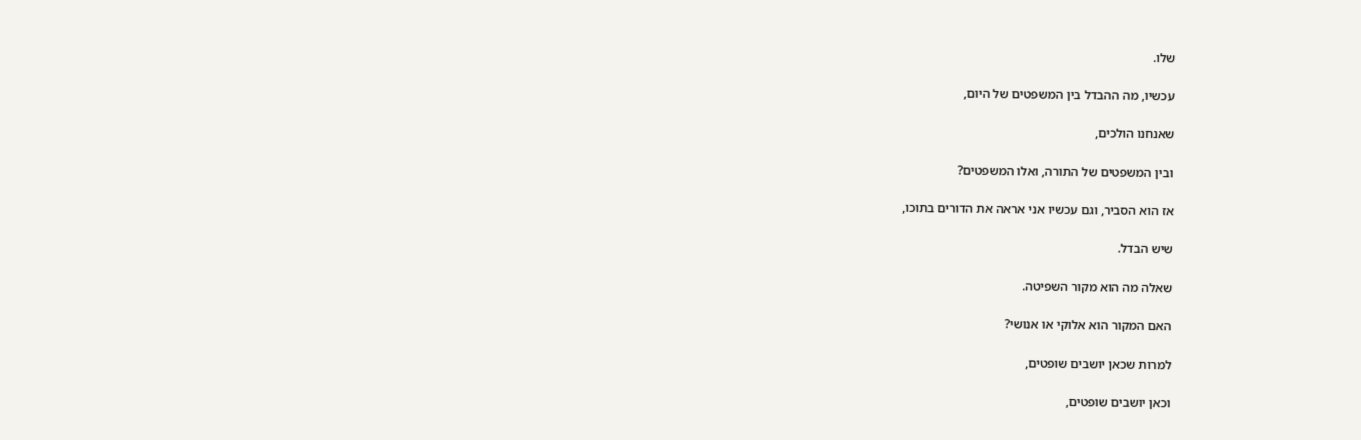שלו.

עכשיו, מה ההבדל בין המשפטים של היום,

שאנחנו הולכים,

ובין המשפטים של התורה, ואלו המשפטים?

אז הוא הסביר, וגם עכשיו אני אראה את הדורים בתוכו,

שיש הבדל.

שאלה מה הוא מקור השפיטה.

האם המקור הוא אלוקי או אנושי?

למרות שכאן יושבים שופטים,

וכאן יושבים שופטים,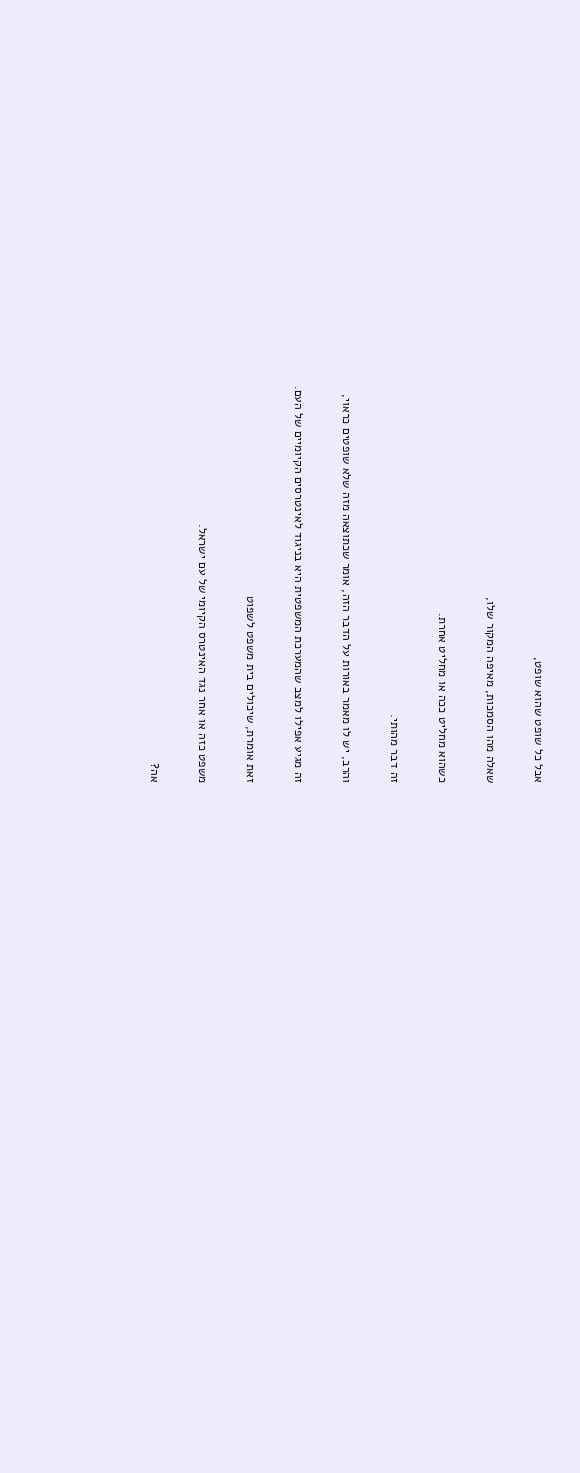אבל כל שופט שהוא שופט,

שאלה מהו הסמכות, מאיפה המקור שלו,

כשהוא מחליט ככה או מחליט אחרת.

זה דבר מהותי.

והרב, יש לו מאמר באורות על הדבר הזה, אומר שכתוצאה מזה שלא שופטים כראוי,

זה מגיע אפילו למצב שהמערכת המשפטית היא בניגוד לאינטרסים הקיומיים של העם.

זאת אומרת, שיכולים בית משפט לשפוט

משפט כזה או אחר נגד האינטרס הקיומי של עם ישראל.

אה?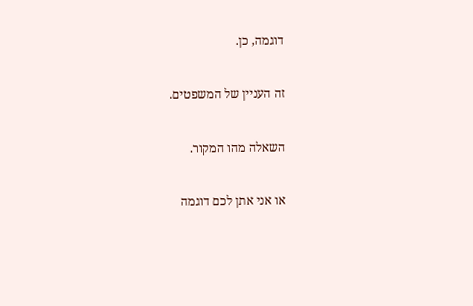דוגמה, כן.

זה העניין של המשפטים.

השאלה מהו המקור.

או אני אתן לכם דוגמה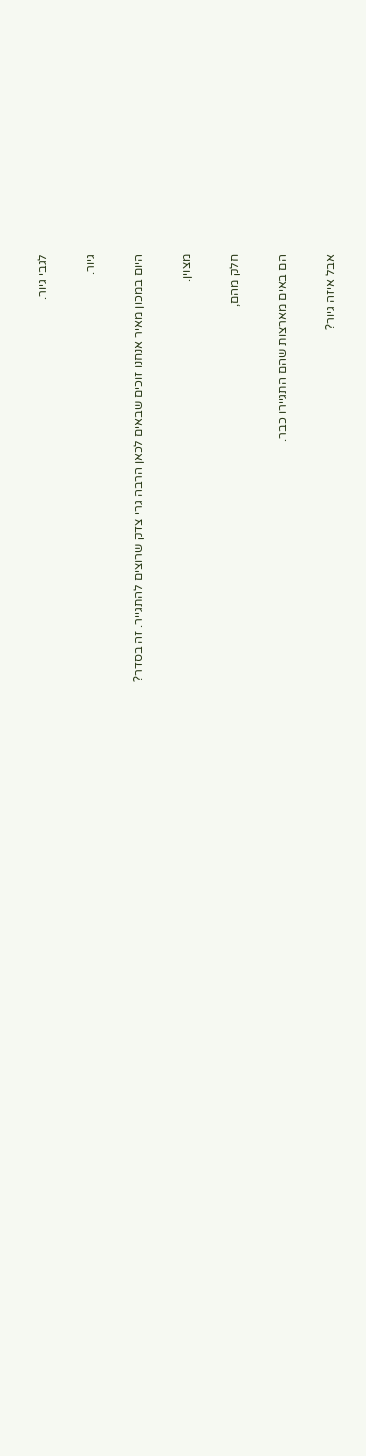לגבי גיור.

גיור.

היום במכון מאיר אנחנו זוכים שבאים לכאן הרבה גרי צדק שרוצים להתגייר. זה בסדר?

מצוין.

חלק מהם,

הם באים מארצות שהם התגיירו כבר.

אבל איזה גיור?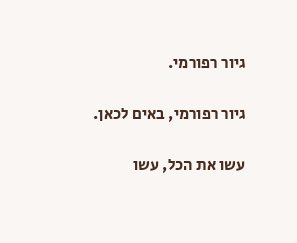גיור רפורמי.

גיור רפורמי, באים לכאן.

עשו את הכל, עשו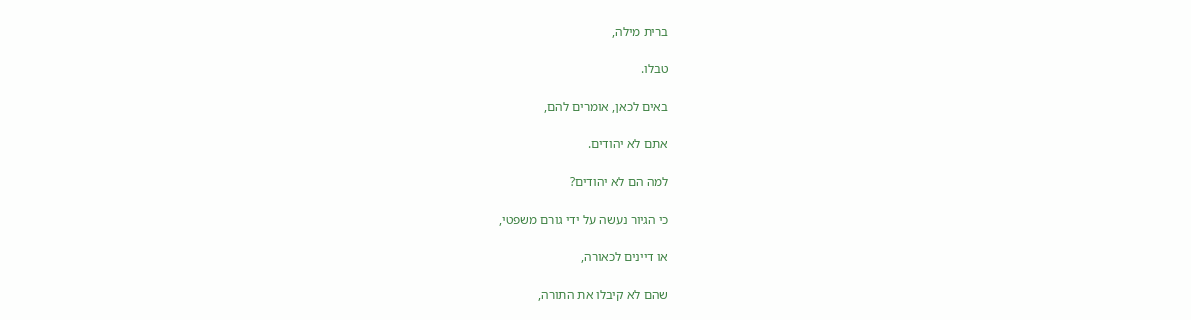ברית מילה,

טבלו.

באים לכאן, אומרים להם,

אתם לא יהודים.

למה הם לא יהודים?

כי הגיור נעשה על ידי גורם משפטי,

או דיינים לכאורה,

שהם לא קיבלו את התורה,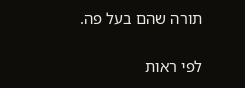תורה שהם בעל פה.

לפי ראות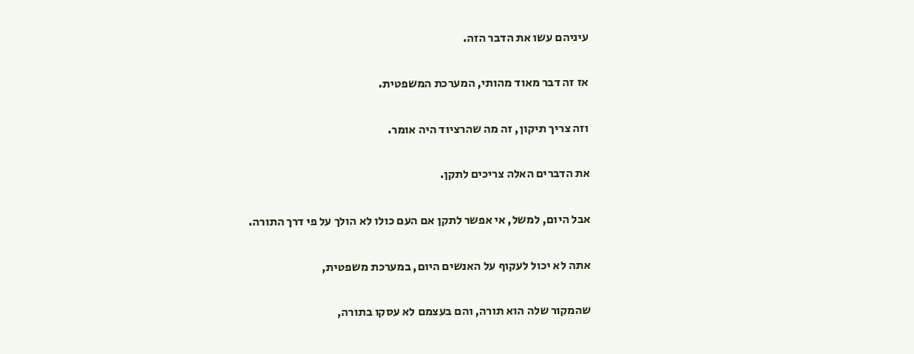עיניהם עשו את הדבר הזה.

אז זה דבר מאוד מהותי, המערכת המשפטית.

וזה צריך תיקון, זה מה שהרציוד היה אומר.

את הדברים האלה צריכים לתקן.

אבל היום, למשל, אי אפשר לתקן אם העם כולו לא הולך על פי דרך התורה.

אתה לא יכול לעקוף על האנשים היום, במערכת משפטית,

שהמקור שלה הוא תורה, והם בעצמם לא עסקו בתורה,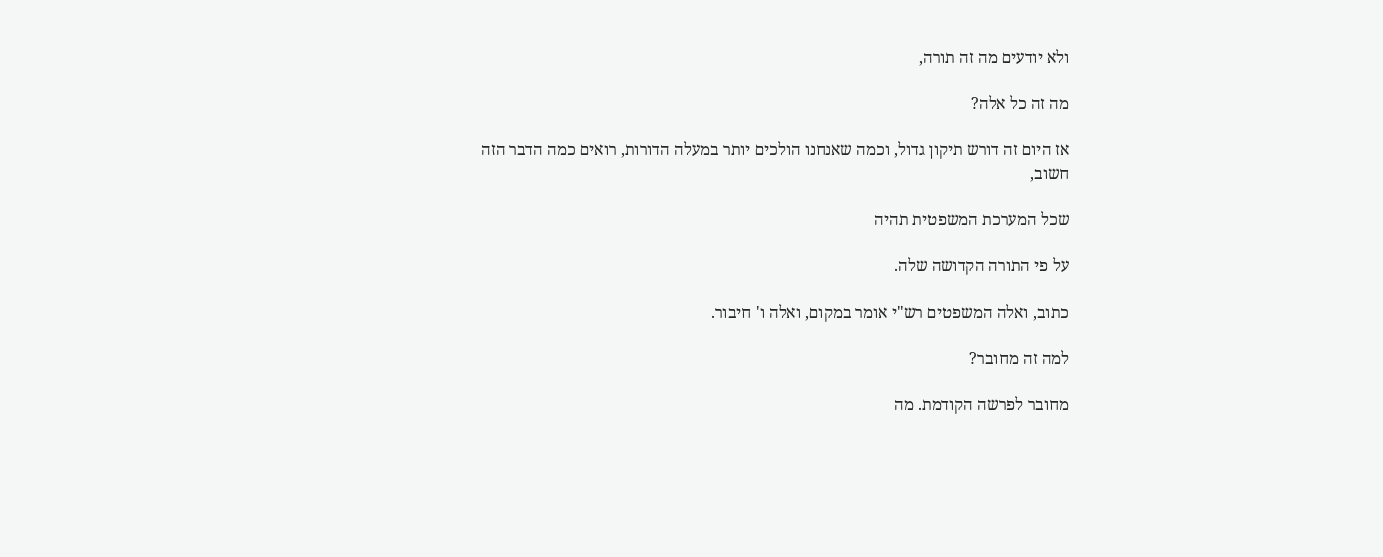ולא יודעים מה זה תורה,

מה זה כל אלה?

אז היום זה דורש תיקון גדול, וכמה שאנחנו הולכים יותר במעלה הדורות, רואים כמה הדבר הזה חשוב,

שכל המערכת המשפטית תהיה

על פי התורה הקדושה שלה.

כתוב, ואלה המשפטים רש"י אומר במקום, ואלה ו' חיבור.

למה זה מחובר?

מחובר לפרשה הקודמת. מה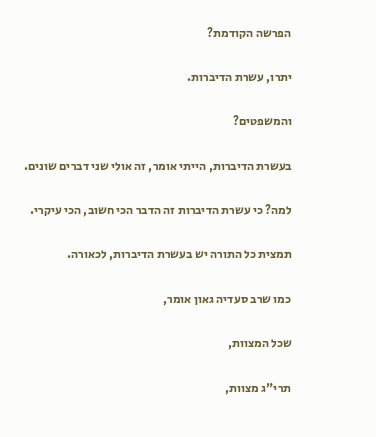הפרשה הקודמת?

יתרו, עשרת הדיברות.

והמשפטים?

בעשרת הדיברות, הייתי אומר, זה אולי שני דברים שונים.

למה? כי עשרת הדיברות זה הדבר הכי חשוב, הכי עיקרי.

תמצית כל התורה יש בעשרת הדיברות, לכאורה.

כמו שרב סעדיה גאון אומר,

שכל המצוות,

תרי"ג מצוות,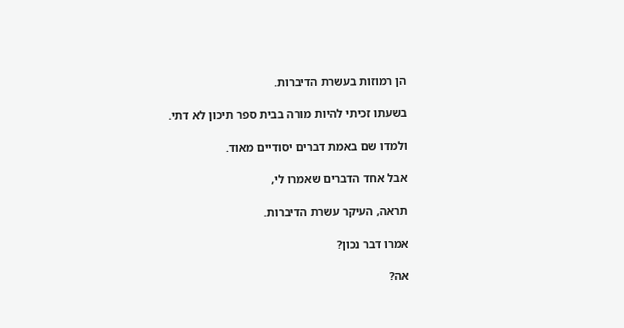הן רמוזות בעשרת הדיברות.

בשעתו זכיתי להיות מורה בבית ספר תיכון לא דתי.

ולמדו שם באמת דברים יסודיים מאוד.

אבל אחד הדברים שאמרו לי,

תראה, העיקר עשרת הדיברות.

אמרו דבר נכון?

אה?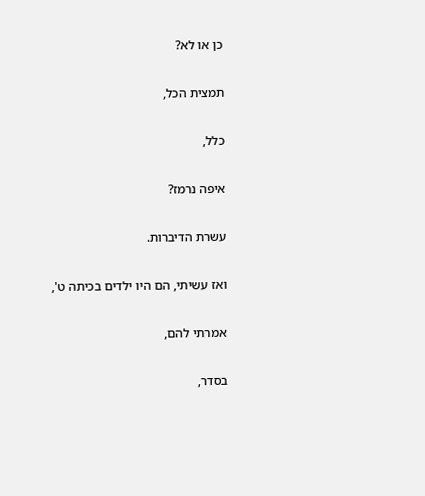כן או לא?

תמצית הכל,

כלל,

איפה נרמז?

עשרת הדיברות.

ואז עשיתי, הם היו ילדים בכיתה ט',

אמרתי להם,

בסדר,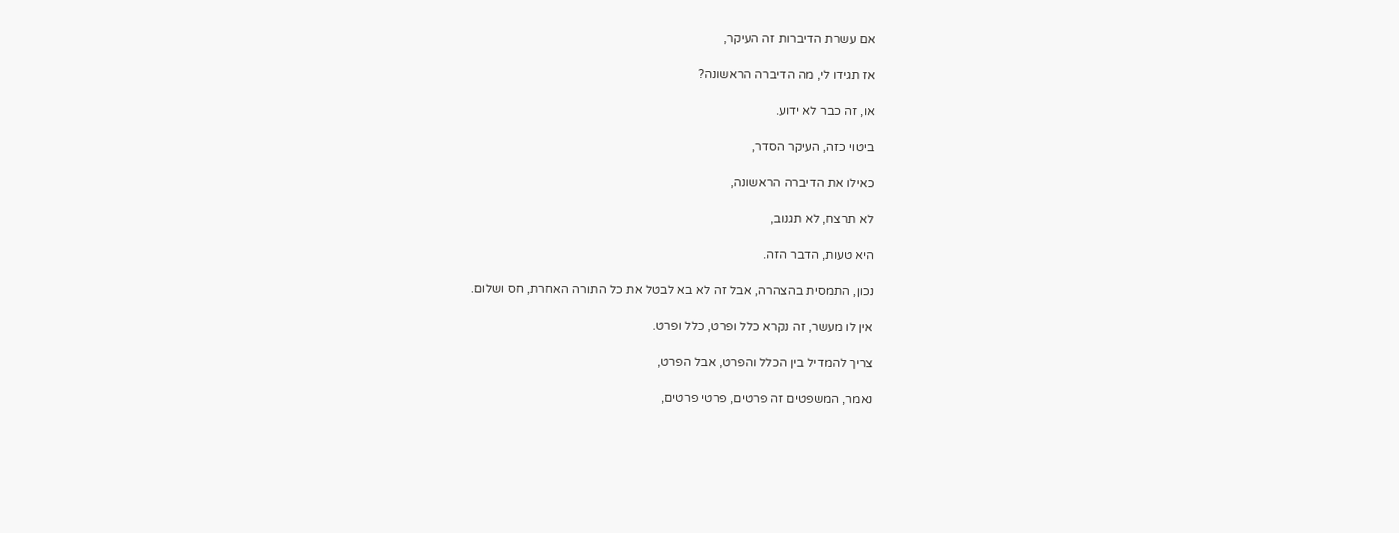אם עשרת הדיברות זה העיקר,

אז תגידו לי, מה הדיברה הראשונה?

או, זה כבר לא ידוע.

ביטוי כזה, העיקר הסדר,

כאילו את הדיברה הראשונה,

לא תרצח, לא תגנוב,

היא טעות, הדבר הזה.

נכון, התמסית בהצהרה, אבל זה לא בא לבטל את כל התורה האחרת, חס ושלום.

אין לו מעשר, זה נקרא כלל ופרט, כלל ופרט.

צריך להמדיל בין הכלל והפרט, אבל הפרט,

נאמר, המשפטים זה פרטים, פרטי פרטים,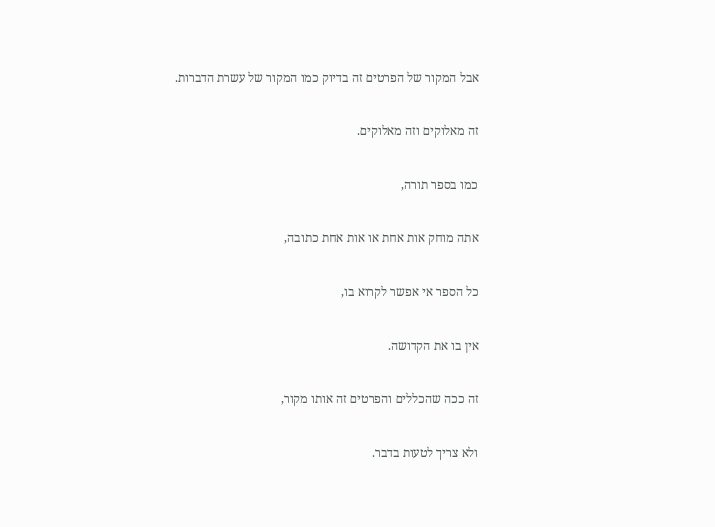אבל המקור של הפרטים זה בדיוק כמו המקור של עשרת הדברות.

זה מאלוקים וזה מאלוקים.

כמו בספר תורה,

אתה מוחק אות אחת או אות אחת כתובה,

כל הספר אי אפשר לקרוא בו,

אין בו את הקדושה.

זה ככה שהכללים והפרטים זה אותו מקור,

ולא צריך לטעות בדבר.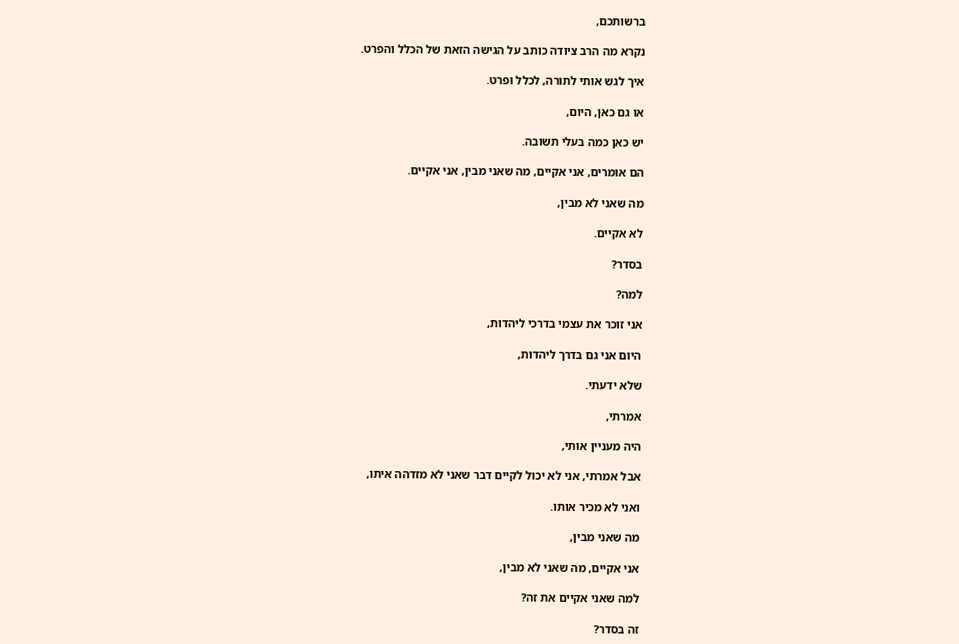ברשותכם,

נקרא מה הרב ציודה כותב על הגישה הזאת של הכלל והפרט.

איך לגש אותי לתורה, לכלל ופרט.

או גם כאן, היום,

יש כאן כמה בעלי תשובה.

הם אומרים, אני אקיים, מה שאני מבין, אני אקיים.

מה שאני לא מבין,

לא אקיים.

בסדר?

למה?

אני זוכר את עצמי בדרכי ליהדות,

היום אני גם בדרך ליהדות,

שלא ידעתי.

אמרתי,

היה מעניין אותי,

אבל אמרתי, אני לא יכול לקיים דבר שאני לא מזדהה איתו,

ואני לא מכיר אותו.

מה שאני מבין,

אני אקיים, מה שאני לא מבין,

למה שאני אקיים את זה?

זה בסדר?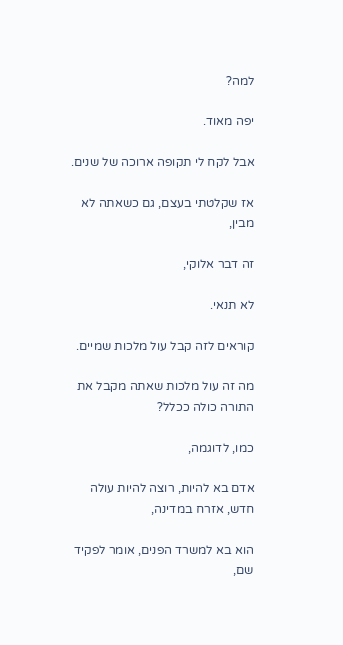למה?

יפה מאוד.

אבל לקח לי תקופה ארוכה של שנים.

אז שקלטתי בעצם, גם כשאתה לא מבין,

זה דבר אלוקי,

לא תנאי.

קוראים לזה קבל עול מלכות שמיים.

מה זה עול מלכות שאתה מקבל את התורה כולה ככלל?

כמו, לדוגמה,

אדם בא להיות, רוצה להיות עולה חדש, אזרח במדינה,

הוא בא למשרד הפנים, אומר לפקיד שם,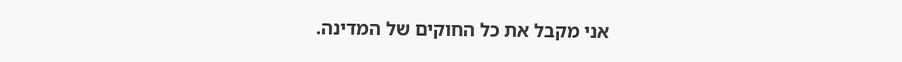אני מקבל את כל החוקים של המדינה.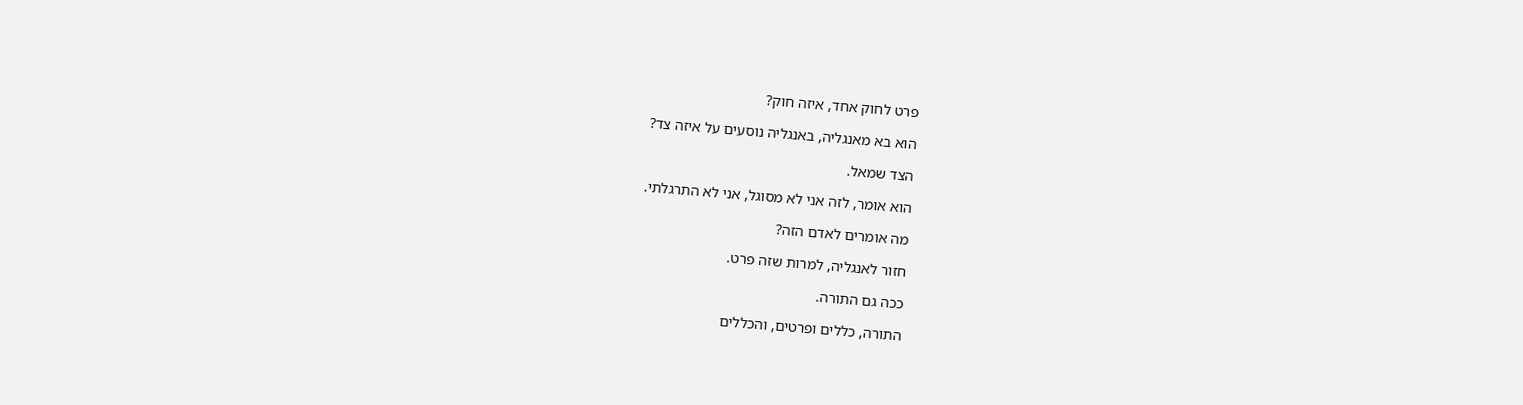פרט לחוק אחד, איזה חוק?

הוא בא מאנגליה, באנגליה נוסעים על איזה צד?

הצד שמאל.

הוא אומר, לזה אני לא מסוגל, אני לא התרגלתי.

מה אומרים לאדם הזה?

חזור לאנגליה, למרות שזה פרט.

ככה גם התורה.

התורה, כללים ופרטים, והכללים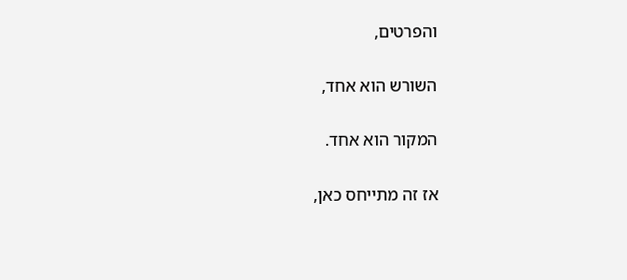והפרטים,

השורש הוא אחד,

המקור הוא אחד.

אז זה מתייחס כאן,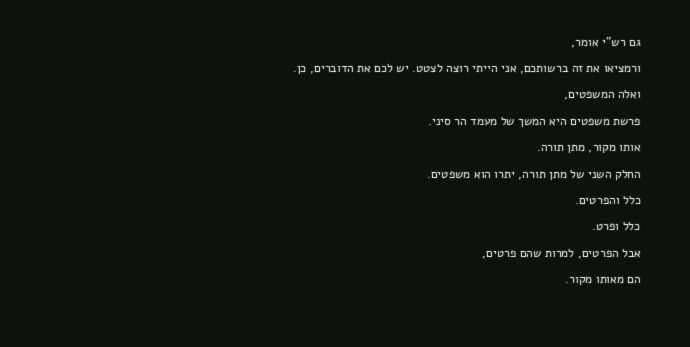גם רש"י אומר,

ורמציאו את זה ברשותכם, אני הייתי רוצה לצטט. יש לכם את הדוברים, כן.

ואלה המשפטים,

פרשת משפטים היא המשך של מעמד הר סיני.

אותו מקור, מתן תורה.

החלק השני של מתן תורה, יתרו הוא משפטים.

כלל והפרטים.

כלל ופרט.

אבל הפרטים, למרות שהם פרטים,

הם מאותו מקור.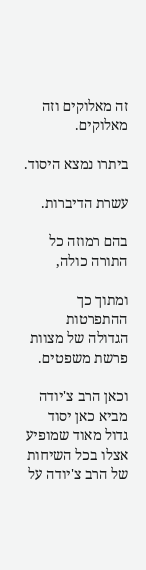זה מאלוקים וזה מאלוקים.

ביתרו נמצא היסוד.

עשרת הדיברות.

בהם רמוזה כל התורה כולה,

ומתוך כך ההתפרטות הגדולה של מצוות פרשת משפטים.

וכאן הרב צ'יודה מביא כאן יסוד גדול מאוד שמופיע אצלו בכל השיחות של הרב צ'יודה על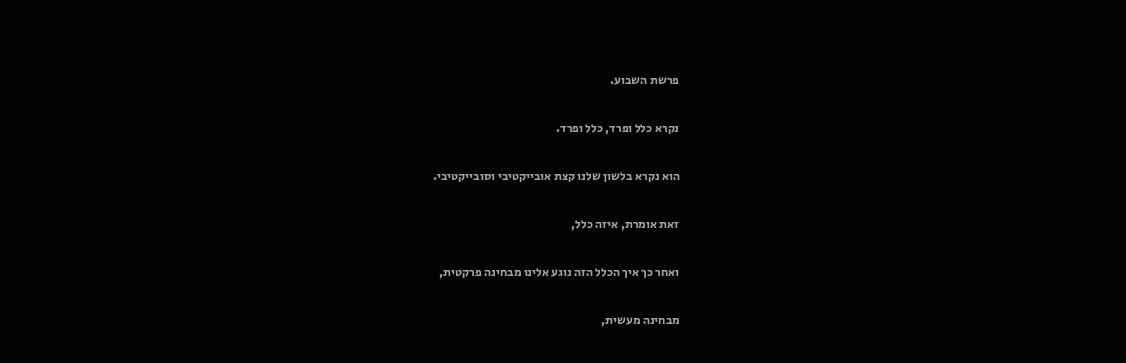פרשת השבוע.

נקרא כלל ופרד, כלל ופרד.

הוא נקרא בלשון שלנו קצת אובייקטיבי וסובייקטיבי.

זאת אומרת, איזה כלל,

ואחר כך איך הכלל הזה נוגע אלינו מבחינה פרקטית,

מבחינה מעשית,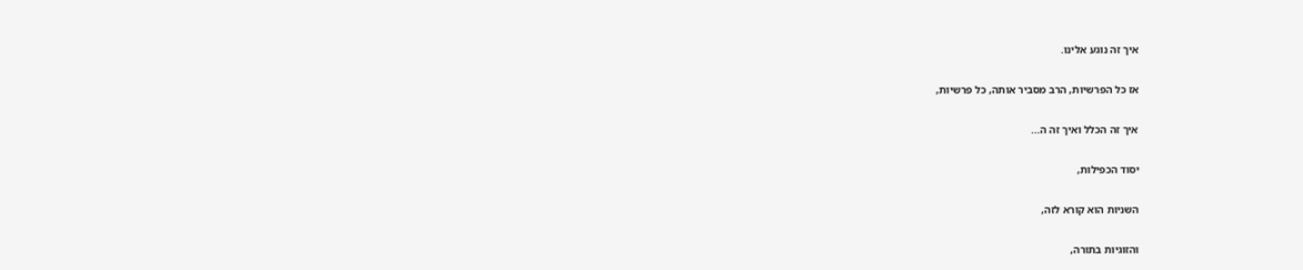איך זה נוגע אלינו.

אז כל הפרשיות, הרב מסביר אותה, כל פרשיות,

איך זה הכלל ואיך זה ה...

יסוד הכפילות,

השניות הוא קורא לזה,

והזוגיות בתורה,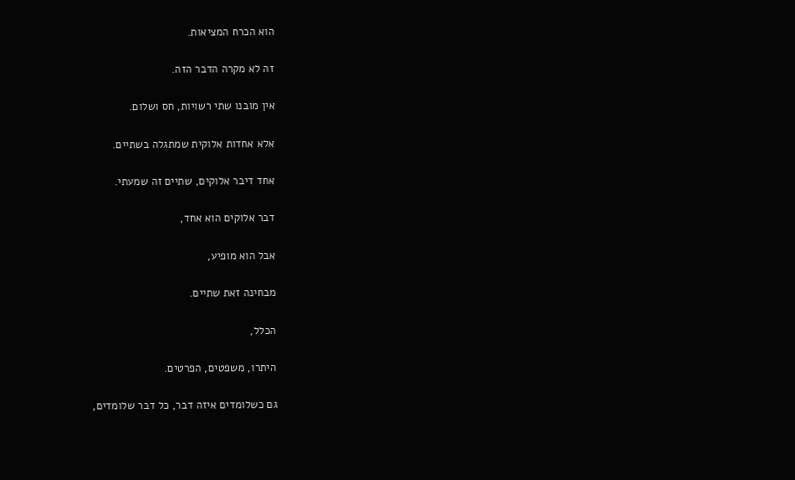הוא הכרח המציאות.

זה לא מקרה הדבר הזה.

אין מובנו שתי רשויות, חס ושלום.

אלא אחדות אלוקית שמתגלה בשתיים.

אחד דיבר אלוקים, שתיים זה שמעתי.

דבר אלוקים הוא אחד,

אבל הוא מופיע,

מבחינה זאת שתיים.

הכלל,

היתרו, משפטים, הפרטים.

גם כשלומדים איזה דבר, כל דבר שלומדים,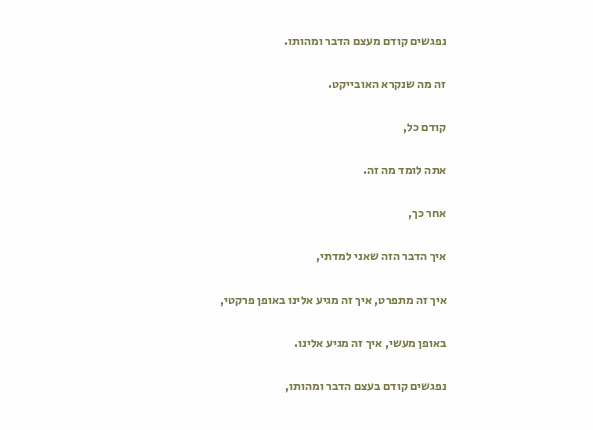נפגשים קודם מעצם הדבר ומהותו.

זה מה שנקרא האובייקט.

קודם כל,

אתה לומד מה זה.

אחר כך,

איך הדבר הזה שאני למדתי,

איך זה מתפרט, איך זה מגיע אלינו באופן פרקטי,

באופן מעשי, איך זה מגיע אלינו.

נפגשים קודם בעצם הדבר ומהותו,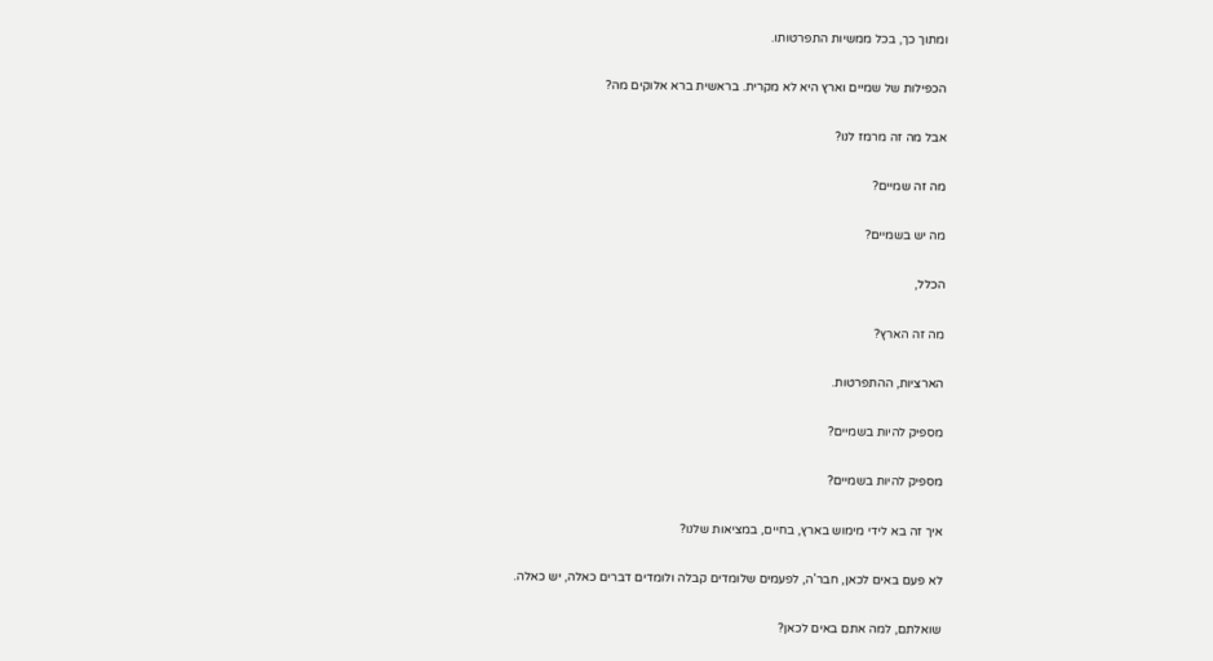ומתוך כך, בכל ממשיות התפרטותו.

הכפילות של שמיים וארץ היא לא מקרית. בראשית ברא אלוקים מה?

אבל מה זה מרמז לנו?

מה זה שמיים?

מה יש בשמיים?

הכלל,

מה זה הארץ?

הארציות, ההתפרטות.

מספיק להיות בשמיים?

מספיק להיות בשמיים?

איך זה בא לידי מימוש בארץ, בחיים, במציאות שלנו?

לא פעם באים לכאן, חבר'ה, לפעמים שלומדים קבלה ולומדים דברים כאלה, יש כאלה.

שואלתם, למה אתם באים לכאן?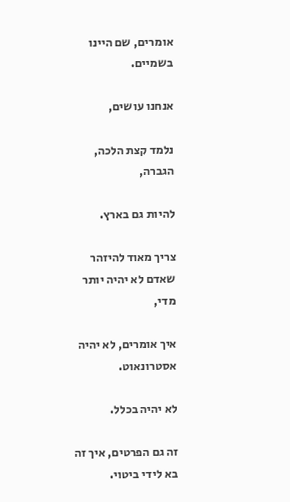אומרים, שם היינו בשמיים.

אנחנו עושים,

נלמד קצת הלכה, הגברה,

להיות גם בארץ.

צריך מאוד להיזהר שאדם לא יהיה יותר מדי,

איך אומרים, לא יהיה אסטרונאוט.

לא יהיה בכלל.

זה גם הפרטים, איך זה בא לידי ביטוי.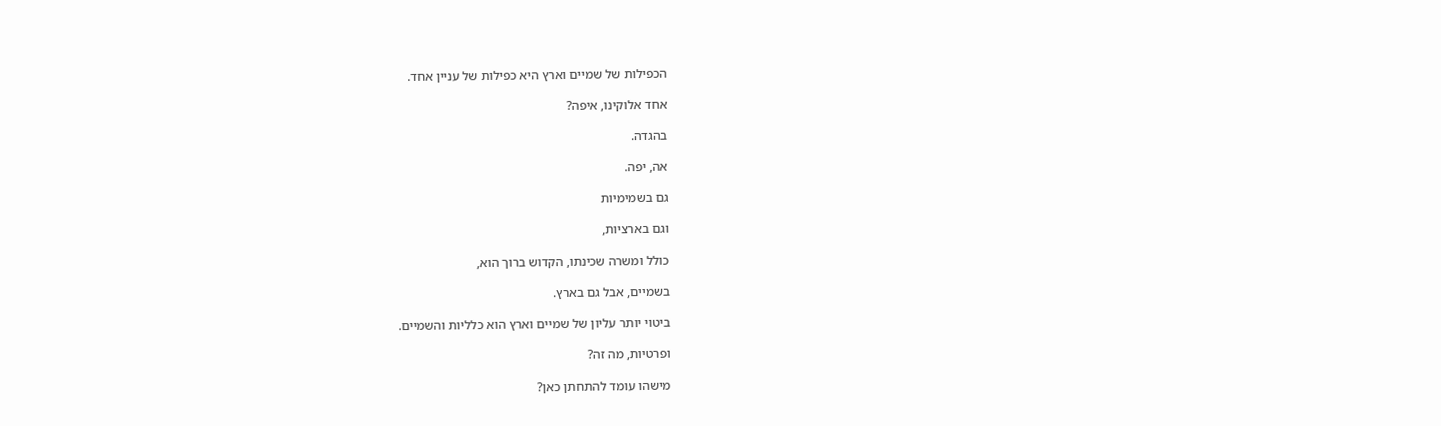הכפילות של שמיים וארץ היא כפילות של עניין אחד.

אחד אלוקינו, איפה?

בהגדה.

אה, יפה.

גם בשמימיות

וגם בארציות,

כולל ומשרה שכינתו, הקדוש ברוך הוא,

בשמיים, אבל גם בארץ.

ביטוי יותר עליון של שמיים וארץ הוא כלליות והשמיים.

ופרטיות, מה זה?

מישהו עומד להתחתן כאן?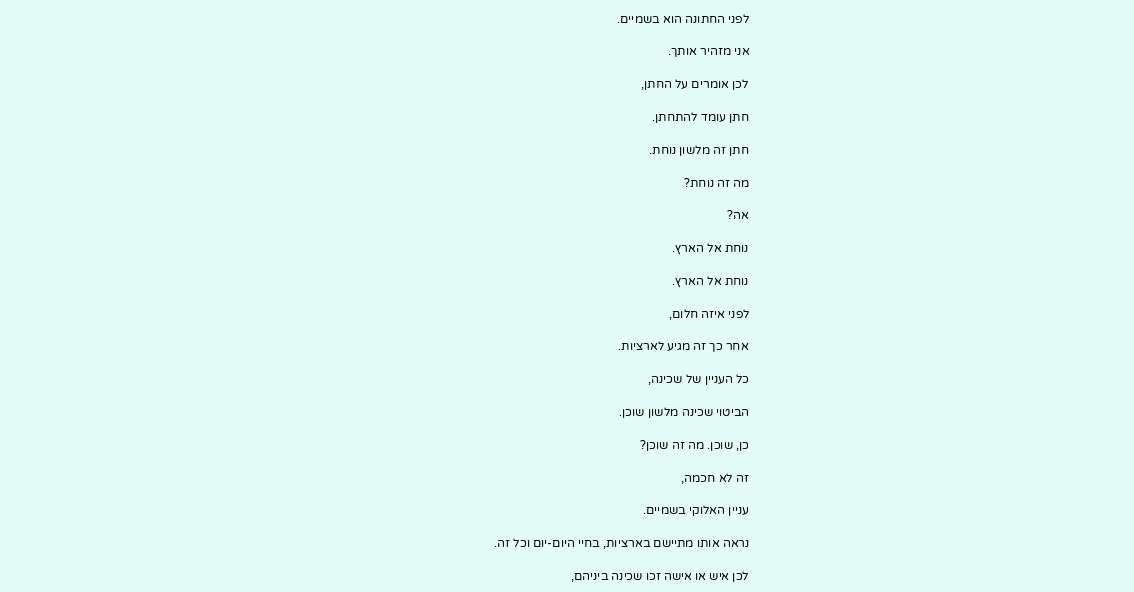לפני החתונה הוא בשמיים.

אני מזהיר אותך.

לכן אומרים על החתן,

חתן עומד להתחתן.

חתן זה מלשון נוחת.

מה זה נוחת?

אה?

נוחת אל הארץ.

נוחת אל הארץ.

לפני איזה חלום,

אחר כך זה מגיע לארציות.

כל העניין של שכינה,

הביטוי שכינה מלשון שוכן.

כן, שוכן. מה זה שוכן?

זה לא חכמה,

עניין האלוקי בשמיים.

נראה אותו מתיישם בארציות, בחיי היום-יום וכל זה.

לכן איש או אישה זכו שכינה ביניהם,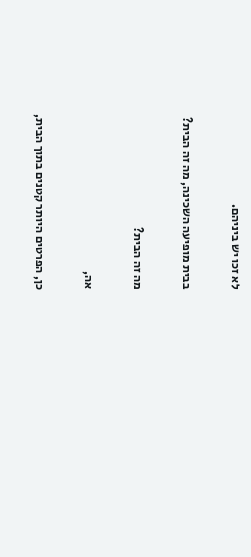לא זכו יש ביניהם.

בבית מופיעה השכינה, מה זה הבית?

מה זה הבית?

אה,

כן, הפרטים היותר קטנים בתוך הבית,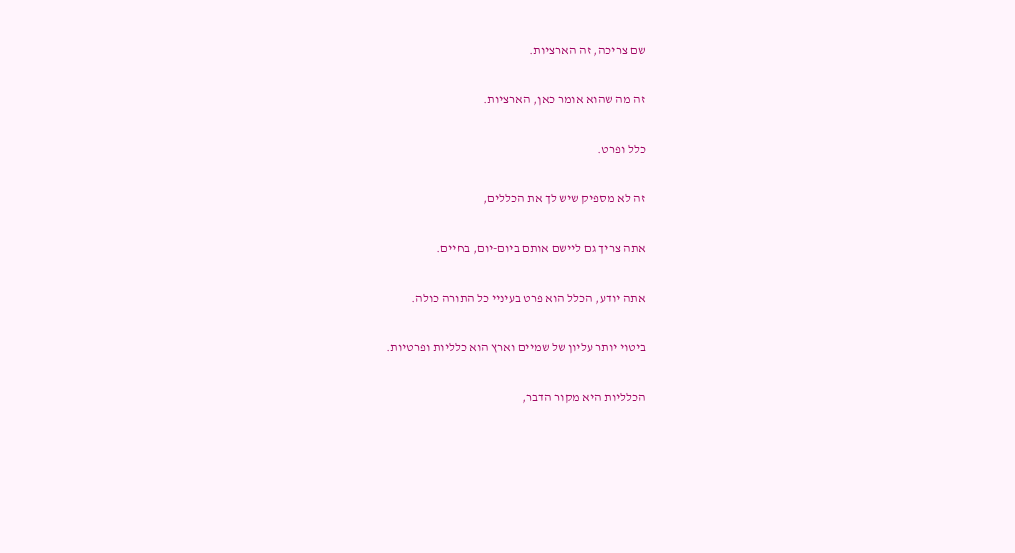שם צריכה, זה הארציות.

זה מה שהוא אומר כאן, הארציות.

כלל ופרט.

זה לא מספיק שיש לך את הכללים,

אתה צריך גם ליישם אותם ביום-יום, בחיים.

אתה יודע, הכלל הוא פרט בעיניי כל התורה כולה.

ביטוי יותר עליון של שמיים וארץ הוא כלליות ופרטיות.

הכלליות היא מקור הדבר,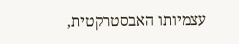עצמיותו האבסטרקטית,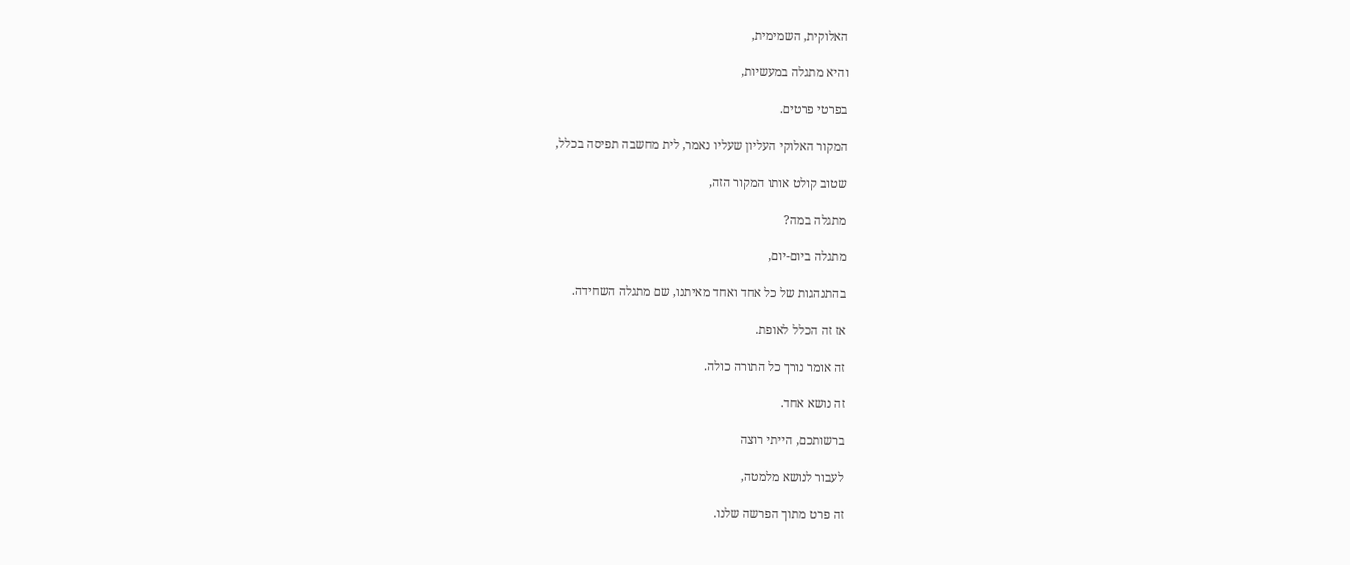האלוקית, השמימית,

והיא מתגלה במעשיות,

בפרטי פרטים.

המקור האלוקי העליון שעליו נאמר, לית מחשבה תפיסה בכלל,

שטוב קולט אותו המקור הזה,

מתגלה במה?

מתגלה ביום-יום,

בהתנהגות של כל אחד ואחד מאיתנו, שם מתגלה השחידה.

אז זה הכלל לאופת.

זה אומר נורך כל התורה כולה.

זה נושא אחד.

ברשותכם, הייתי רוצה

לעבור לנושא מלמטה,

זה פרט מתוך הפרשה שלנו.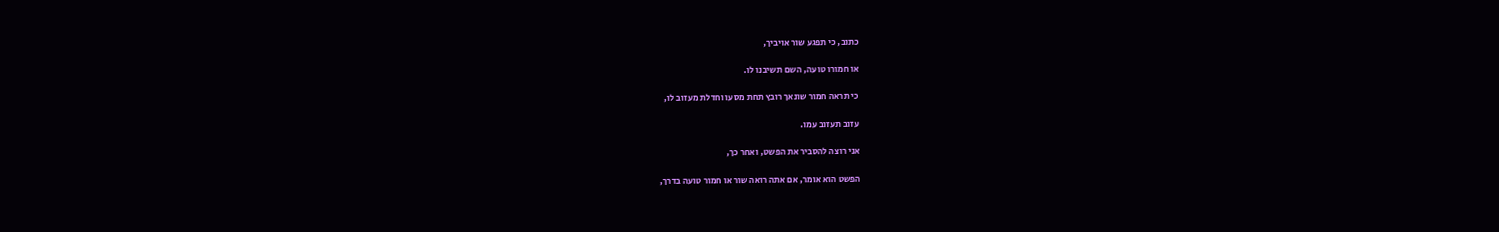כתוב, כי תפגע שור אויביך,

או חמורו טועה, השם תשיבנו לו.

כי תראה חמור שונאך רובץ תחת מסעו וחדלת מעזוב לו,

עזוב תעזוב עמו.

אני רוצה להסביר את הפשט, ואחר כך,

הפשט הוא אומר, אם אתה רואה שור או חמור טועה בדרך,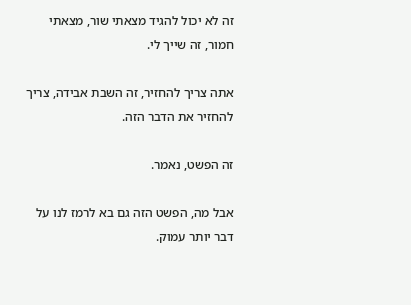זה לא יכול להגיד מצאתי שור, מצאתי חמור, זה שייך לי.

אתה צריך להחזיר, זה השבת אבידה, צריך להחזיר את הדבר הזה.

זה הפשט, נאמר.

אבל מה, הפשט הזה גם בא לרמז לנו על דבר יותר עמוק.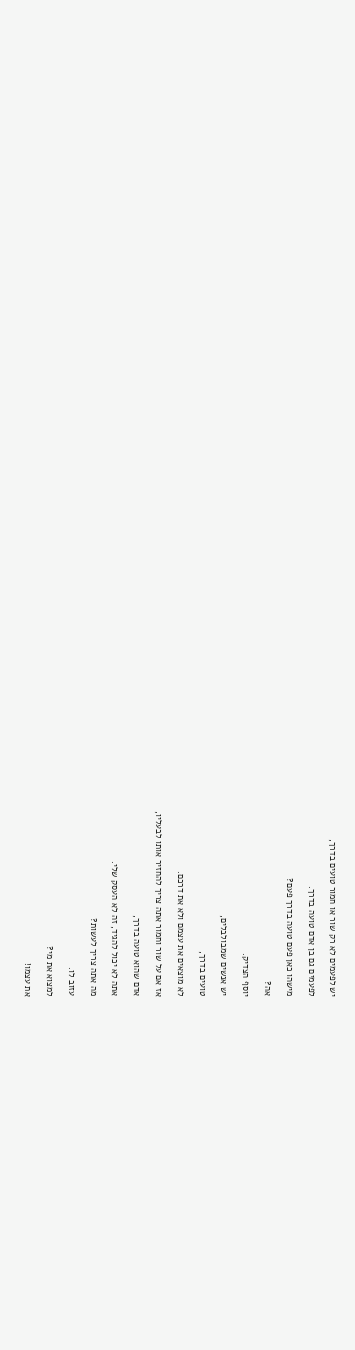יש לפעמים לא רק שור או חמור טועים בדרך,

לפעמים גם בן אדם טועה בדרך.

מישהו כאן פעם טועה בדרך פעם?

אה?

יוסף הצדיק.

יש אנשים שמבולבלים,

טועים בדרך,

לא מוצאים את עצמם ולא את דרכם.

אז אם על שור וחמור אתה צריך להחזיר אותו לבעליו,

אדם שהוא טועה בדרך,

אתה לא יכול להגיד, זה לא העסק שלי.

מה אתה צריך לעשות?

עזוב לו.

למצוא את מי?

את עצמו!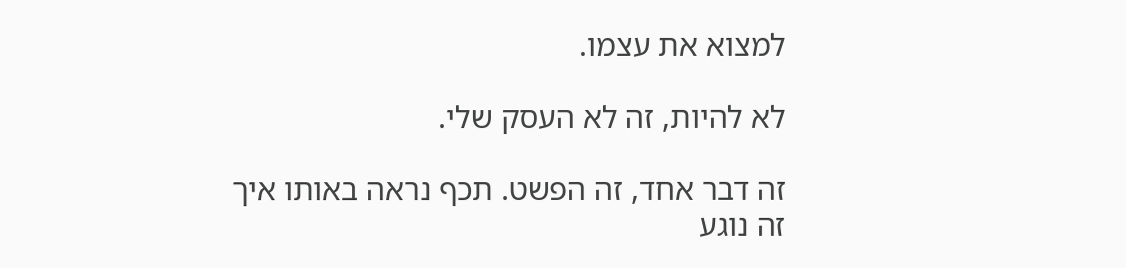למצוא את עצמו.

לא להיות, זה לא העסק שלי.

זה דבר אחד, זה הפשט. תכף נראה באותו איך זה נוגע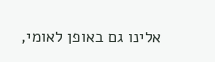אלינו גם באופן לאומי,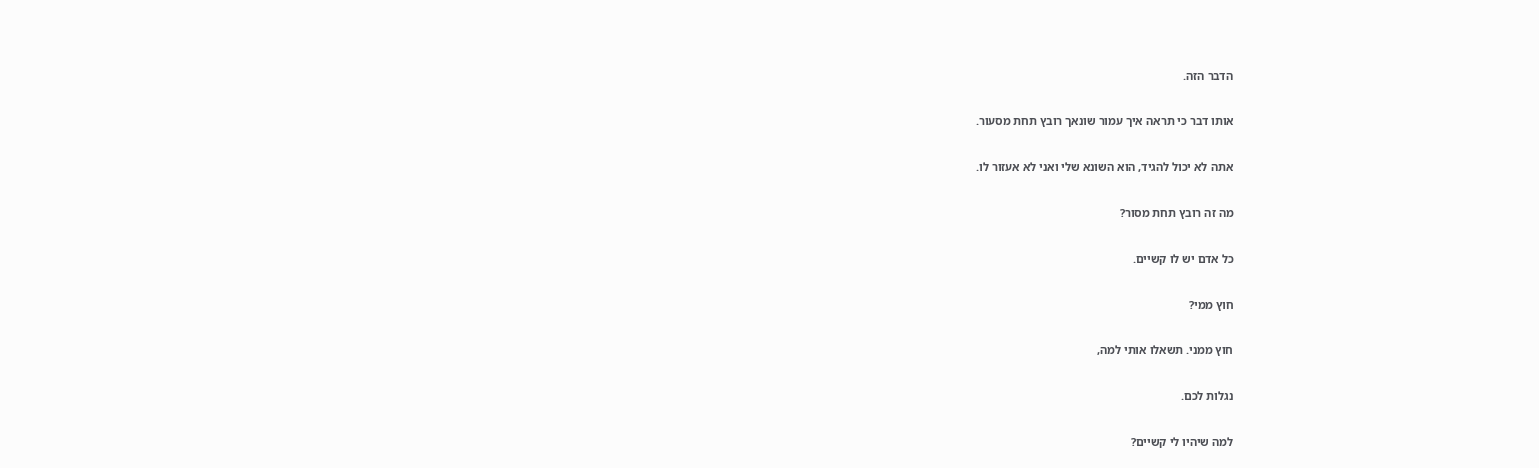הדבר הזה.

אותו דבר כי תראה איך עמור שונאך רובץ תחת מסעור.

אתה לא יכול להגיד, הוא השונא שלי ואני לא אעזור לו.

מה זה רובץ תחת מסור?

כל אדם יש לו קשיים.

חוץ ממי?

חוץ ממני. תשאלו אותי למה,

נגלות לכם.

למה שיהיו לי קשיים?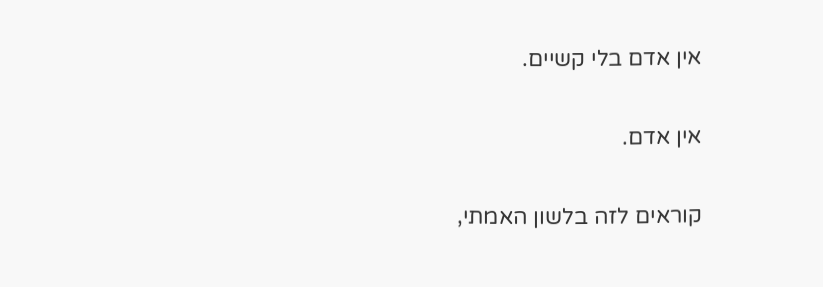אין אדם בלי קשיים.

אין אדם.

קוראים לזה בלשון האמתי,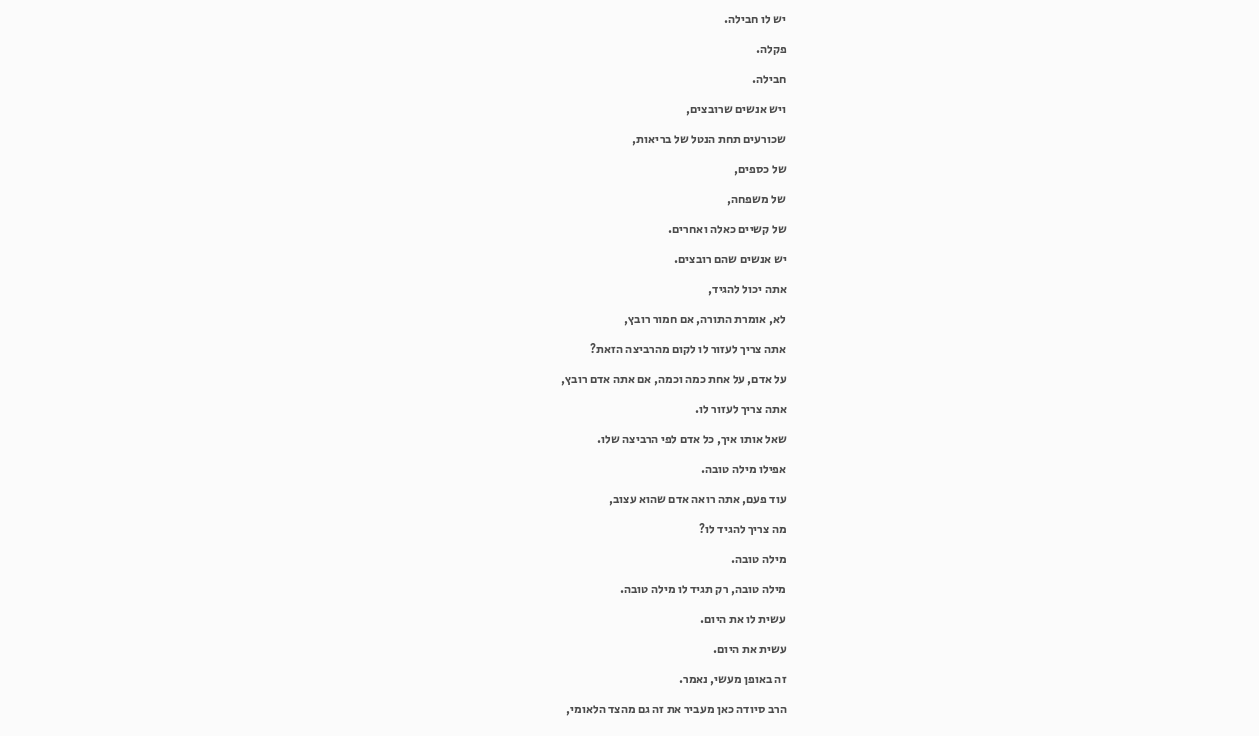יש לו חבילה.

פקלה.

חבילה.

ויש אנשים שרובצים,

שכורעים תחת הנטל של בריאות,

של כספים,

של משפחה,

של קשיים כאלה ואחרים.

יש אנשים שהם רובצים.

אתה יכול להגיד,

לא, אומרת התורה, אם חמור רובץ,

אתה צריך לעזור לו לקום מהרביצה הזאת?

על אדם, על אחת כמה וכמה, אם אתה אדם רובץ,

אתה צריך לעזור לו.

שאל אותו איך, כל אדם לפי הרביצה שלו.

אפילו מילה טובה.

עוד פעם, אתה רואה אדם שהוא עצוב,

מה צריך להגיד לו?

מילה טובה.

מילה טובה, רק תגיד לו מילה טובה.

עשית לו את היום.

עשית את היום.

זה באופן מעשי, נאמר.

הרב סיודה כאן מעביר את זה גם מהצד הלאומי,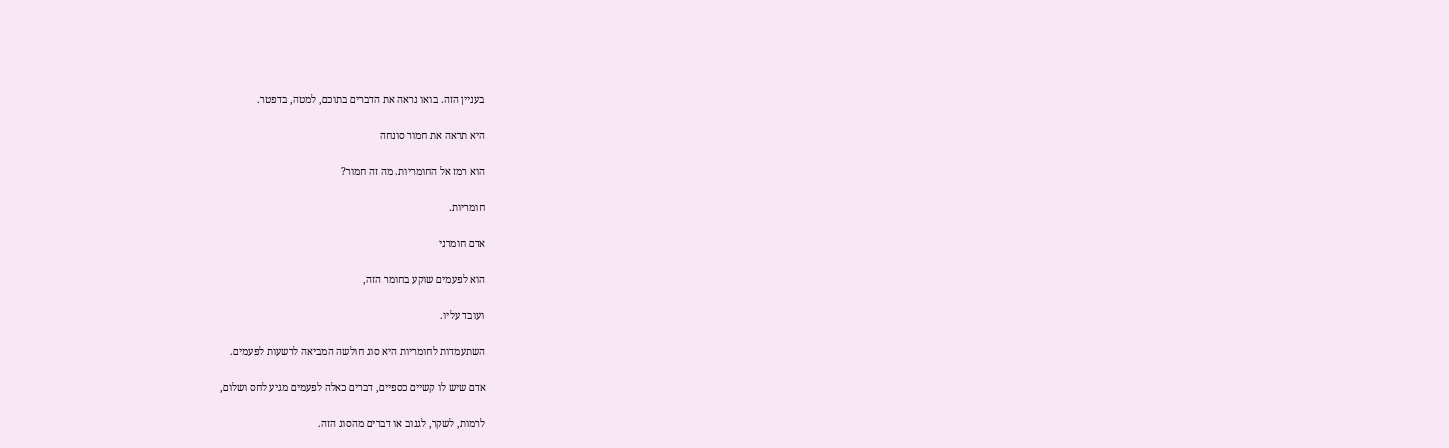בעניין הזה. בואו נראה את הדברים בתוכם, למטה, בדפטר.

היא תראה את חמור סונחה

הוא רמז אל החומריות. מה זה חמור?

חומריות.

אדם חומרני

הוא לפעמים שוקע בחומר הזה,

ועובד עליו.

השתעמדות לחומריות היא סוג חולשה המביאה לרשעות לפעמים.

אדם שיש לו קשיים כספיים, דברים כאלה לפעמים מגיע לחס ושלום,

לרמות, לשקר, לגנוב או דברים מהסוג הזה.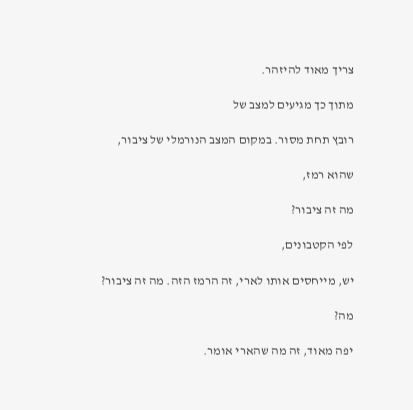צריך מאוד להיזהר.

מתוך כך מגיעים למצב של

רובץ תחת מסור. במקום המצב הנורמלי של ציבור,

שהוא רמז,

מה זה ציבור?

לפי הקטבונים,

יש, מייחסים אותו לארי, זה הרמז הזה. מה זה ציבור?

מה?

יפה מאוד, זה מה שהארי אומר.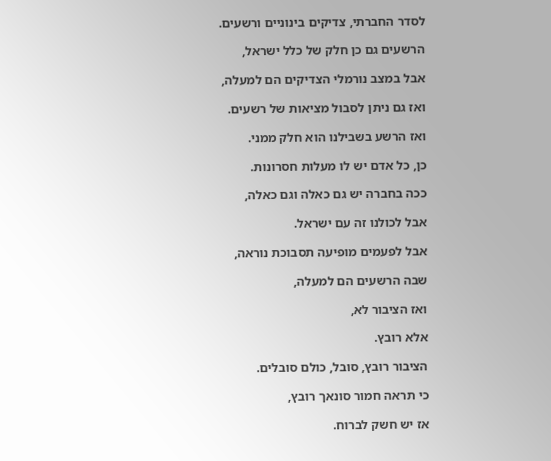לסדר החברתי, צדיקים בינוניים ורשעים.

הרשעים גם כן חלק של כלל ישראל,

אבל במצב נורמלי הצדיקים הם למעלה,

ואז גם ניתן לסבול מציאות של רשעים.

ואז הרשע בשבילנו הוא חלק ממני.

כן, כל אדם יש לו מעלות חסרונות.

ככה בחברה יש גם כאלה וגם כאלה,

אבל לכולנו זה עם ישראל.

אבל לפעמים מופיעה תסבוכת נוראה,

שבה הרשעים הם למעלה,

ואז הציבור לא,

אלא רובץ.

הציבור רובץ, סובל, כולם סובלים.

כי תראה חמור סונאך רובץ,

אז יש חשק לברוח.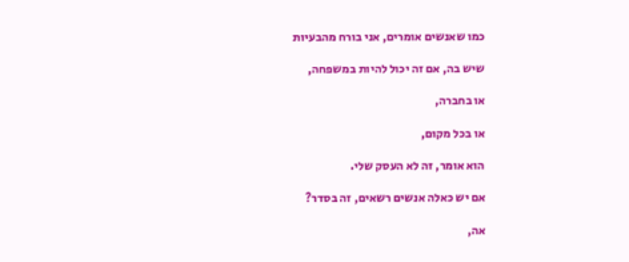כמו שאנשים אומרים, אני בורח מהבעיות

שיש בה, אם זה יכול להיות במשפחה,

או בחברה,

או בכל מקום,

הוא אומר, זה לא העסק שלי.

אם יש כאלה אנשים רשאים, זה בסדר?

אה,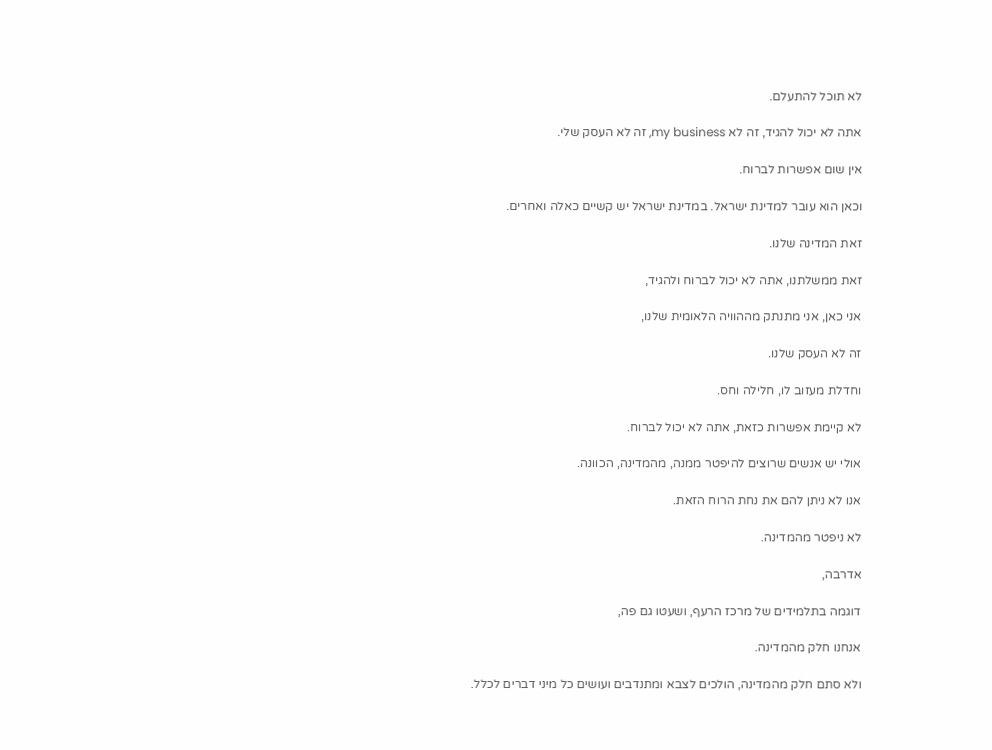לא תוכל להתעלם.

אתה לא יכול להגיד, זה לא my business, זה לא העסק שלי.

אין שום אפשרות לברוח.

וכאן הוא עובר למדינת ישראל. במדינת ישראל יש קשיים כאלה ואחרים.

זאת המדינה שלנו.

זאת ממשלתנו, אתה לא יכול לברוח ולהגיד,

אני כאן, אני מתנתק מההוויה הלאומית שלנו,

זה לא העסק שלנו.

וחדלת מעזוב לו, חלילה וחס.

לא קיימת אפשרות כזאת, אתה לא יכול לברוח.

אולי יש אנשים שרוצים להיפטר ממנה, מהמדינה, הכוונה.

אנו לא ניתן להם את נחת הרוח הזאת.

לא ניפטר מהמדינה.

אדרבה,

דוגמה בתלמידים של מרכז הרעף, ושעטו גם פה,

אנחנו חלק מהמדינה.

ולא סתם חלק מהמדינה, הולכים לצבא ומתנדבים ועושים כל מיני דברים לכלל.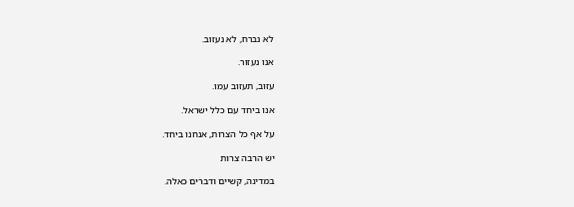לא נברח, לא נעזוב.

אנו נעזור.

עזוב, תעזוב עמו.

אנו ביחד עם כלל ישראל.

על אף כל הצרות, אנחנו ביחד.

יש הרבה צרות

במדינה, קשיים ודברים כאלה.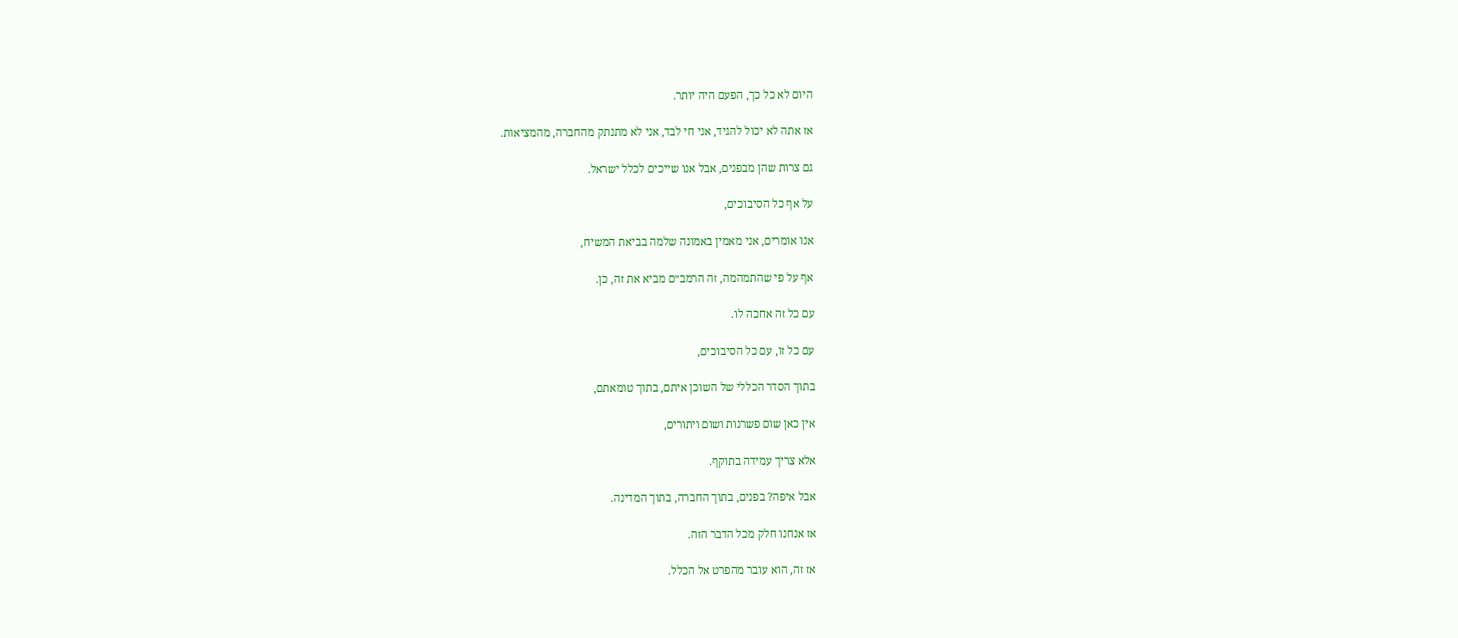היום לא כל כך, הפעם היה יותר.

אז אתה לא יכול להגיד, אני חי לבד, אני לא מתנתק מהחברה, מהמציאות.

גם צרות שהן מבפנים, אבל אנו שייכים לכלל ישראל.

על אף כל הסיבוכים,

אנו אומרים, אני מאמין באמונה שלמה בביאת המשיח,

אף על פי שהתמהמה, זה הרמב״ם מביא את זה, כן.

עם כל זה אחכה לו.

עם כל זו, עם כל הסיבוכים,

בתוך הסדר הכללי של השוכן איתם, בתוך טומאתם,

אין כאן שום פשרנות ושום ויתורים,

אלא צריך עמידה בתוקף.

אבל איפה? בפנים, בתוך החברה, בתוך המדינה.

אז אנחנו חלק מכל הדבר הזה.

אז זה, הוא עובר מהפרט אל הכלל.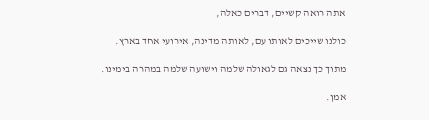אתה רואה קשיים, דברים כאלה,

כולנו שייכים לאותו עם, לאותה מדינה, אירועי אחד בארץ.

מתוך כך נצאה גם לגאולה שלמה וישועה שלמה במהרה בימינו.

אמן.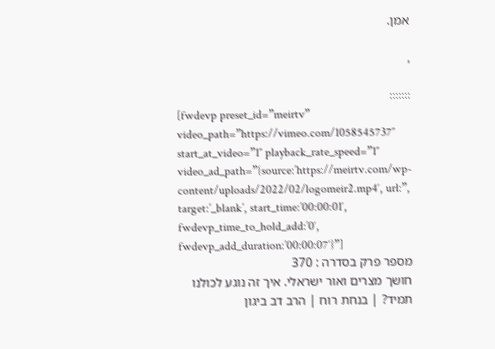אמן.

,

:::::::
[fwdevp preset_id=”meirtv” video_path=”https://vimeo.com/1058545737″ start_at_video=”1″ playback_rate_speed=”1″ video_ad_path=”{source:’https://meirtv.com/wp-content/uploads/2022/02/logomeir2.mp4′, url:”, target:’_blank’, start_time:’00:00:01′, fwdevp_time_to_hold_add:’0′, fwdevp_add_duration:’00:00:07′}”]
מספר פרק בסדרה : 370
חושך מצרים ואור ישראלי. איך זה נוגע לכולנו תמיד? | בנחת רוח | הרב דב ביגון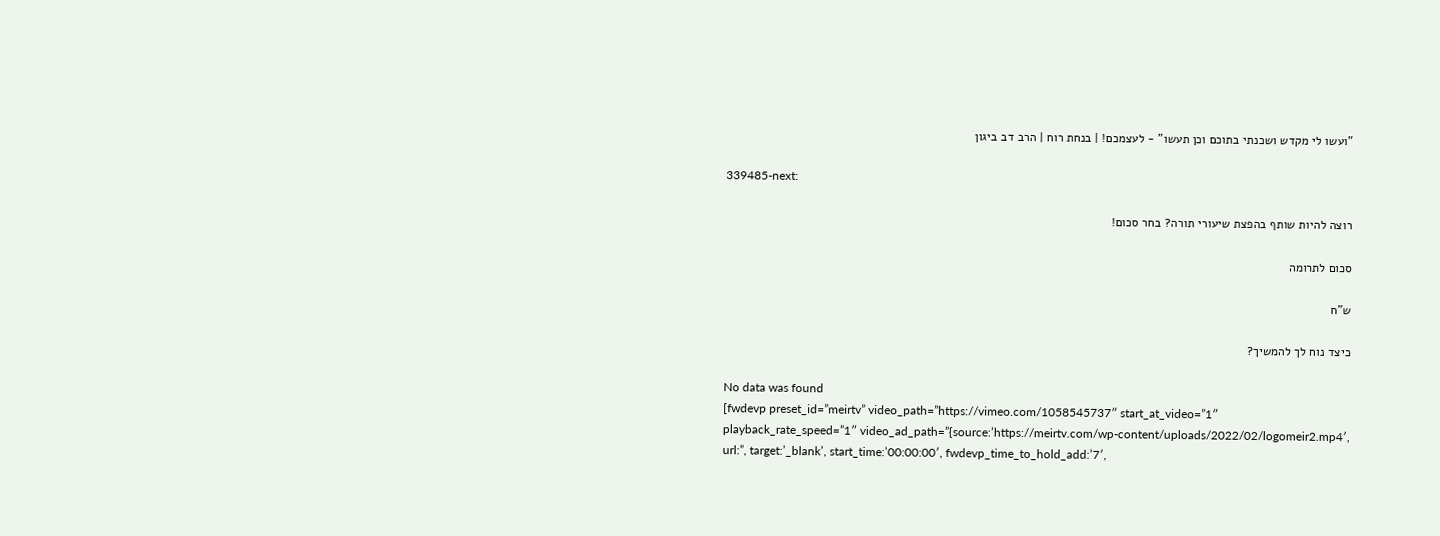"ועשו לי מקדש ושכנתי בתוכם וכן תעשו" - לעצמכם! | בנחת רוח | הרב דב ביגון

339485-next:

רוצה להיות שותף בהפצת שיעורי תורה? בחר סכום!

סכום לתרומה

ש”ח

כיצד נוח לך להמשיך?

No data was found
[fwdevp preset_id=”meirtv” video_path=”https://vimeo.com/1058545737″ start_at_video=”1″ playback_rate_speed=”1″ video_ad_path=”{source:’https://meirtv.com/wp-content/uploads/2022/02/logomeir2.mp4′, url:”, target:’_blank’, start_time:’00:00:00′, fwdevp_time_to_hold_add:’7′,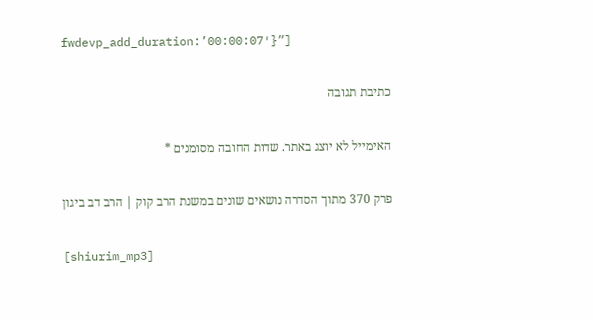fwdevp_add_duration:’00:00:07′}”]

כתיבת תגובה

האימייל לא יוצג באתר. שדות החובה מסומנים *

פרק 370 מתוך הסדרה נושאים שונים במשנת הרב קוק | הרב דב ביגון

[shiurim_mp3]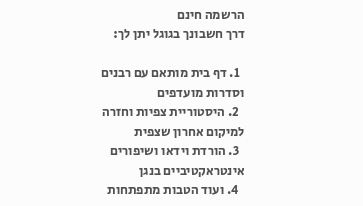הרשמה חינם
דרך חשבונך בגוגל יתן לך:

  1. דף בית מותאם עם רבנים וסדרות מועדפים
  2. היסטוריית צפיות וחזרה למיקום אחרון שצפית
  3. הורדת וידאו ושיפורים אינטראקטיביים בנגן
  4. ועוד הטבות מתפתחות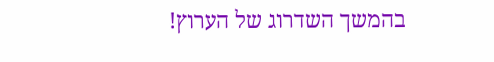בהמשך השדרוג של הערוץ!